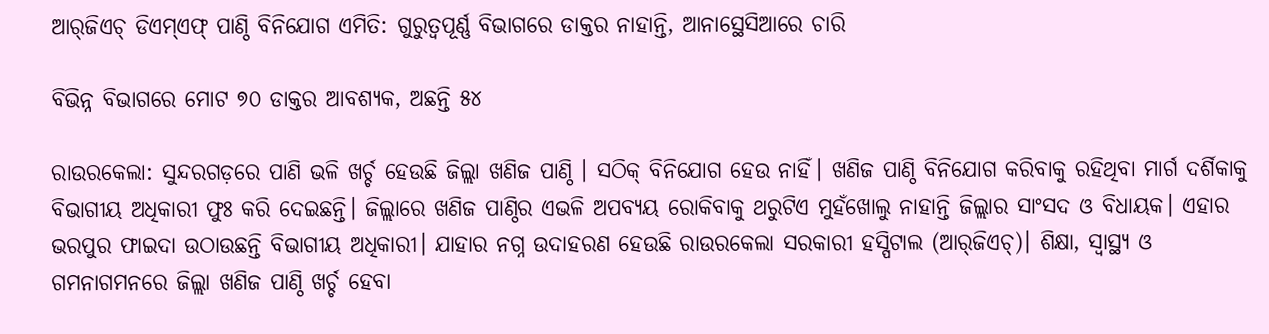ଆର୍‌ଜିଏଚ୍‌ ଡିଏମ୍‌ଏଫ୍‌ ପାଣ୍ଠି ବିନିଯୋଗ ଏମିତି: ଗୁରୁତ୍ୱପୂର୍ଣ୍ଣ ବିଭାଗରେ ଡାକ୍ତର ନାହାନ୍ତି, ଆନାସ୍ଥେସିଆରେ ଚାରି

ବିଭିନ୍ନ ବିଭାଗରେ ମୋଟ ୭୦ ଡାକ୍ତର ଆବଶ୍ୟକ, ଅଛନ୍ତି ୫୪

ରାଉରକେଲା: ସୁନ୍ଦରଗଡ଼ରେ ପାଣି ଭଳି ଖର୍ଚ୍ଚ ହେଉଛି ଜିଲ୍ଲା ଖଣିଜ ପାଣ୍ଠି । ସଠିକ୍‌ ବିନିଯୋଗ ହେଉ ନାହିଁ। ଖଣିଜ ପାଣ୍ଠି ବିନିଯୋଗ କରିବାକୁ ରହିଥିବା ମାର୍ଗ ଦର୍ଶିକାକୁ ବିଭାଗୀୟ ଅଧିକାରୀ ଫୁଃ କରି ଦେଇଛନ୍ତି। ଜିଲ୍ଲାରେ ଖଣିଜ ପାଣ୍ଠିର ଏଭଳି ଅପବ୍ୟୟ ରୋକିବାକୁ ଥରୁଟିଏ ମୁହଁଖୋଲୁ ନାହାନ୍ତି ଜିଲ୍ଲାର ସାଂସଦ ଓ ବିଧାୟକ। ଏହାର ଭରପୁର ଫାଇଦା ଉଠାଉଛନ୍ତି ବିଭାଗୀୟ ଅଧିକାରୀ। ଯାହାର ନଗ୍ନ ଉଦାହରଣ ହେଉଛି ରାଉରକେଲା ସରକାରୀ ହସ୍ପିଟାଲ (ଆର୍‌ଜିଏଚ୍‌)। ଶିକ୍ଷା, ସ୍ବାସ୍ଥ୍ୟ ଓ ଗମନାଗମନରେ ଜିଲ୍ଲା ଖଣିଜ ପାଣ୍ଠି ଖର୍ଚ୍ଚ ହେବା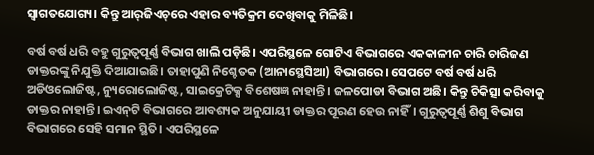ସ୍ବାଗତଯୋଗ୍ୟ। କିନ୍ତୁ ଆର୍‌ଜିଏଚ୍‌ରେ ଏହାର ବ୍ୟତିକ୍ରମ ଦେଖିବାକୁ ମିଳିଛି।

ବର୍ଷ ବର୍ଷ ଧରି ବହୁ ଗୁରୁତ୍ବପୂର୍ଣ୍ଣ ବିଭାଗ ଖାଲି ପଡ଼ିଛି। ଏପରିସ୍ଥଳେ ଗୋଟିଏ ବିଭାଗରେ ଏକକାଳୀନ ଚାରି ଚାରିଜଣ ଡାକ୍ତରଙ୍କୁ ନିଯୁକ୍ତି ଦିଆଯାଇଛି। ତାହାପୁଣି ନିଶ୍ଚେତକ (ଆନାସ୍ଥେସିଆ) ବିଭାଗରେ। ସେପଟେ ବର୍ଷ ବର୍ଷ ଧରି ଅଡି‌ଓଲୋଜିଷ୍ଟ, ନ୍ୟୁରୋଲୋଜିଷ୍ଟ, ସାଇକ୍ରେଟିକ୍ସ ବିଶେଷଜ୍ଞ ନାହାନ୍ତି। ଜଳପୋଡା ବିଭାଗ ଅଛି। କିନ୍ତୁ ଚିକିତ୍ସା କରିବାକୁ ଡାକ୍ତର ନାହାନ୍ତି। ଇଏନ୍‌ଟି ବିଭାଗରେ ଆବଶ୍ୟକ ଅନୁଯାୟୀ ଡାକ୍ତର ପୂରଣ ହେଉ ନାହିଁ। ଗୁରୁତ୍ବପୂର୍ଣ୍ଣ ଶିଶୁ ବିଭାଗ ବିଭାଗରେ ସେହି ସମାନ ସ୍ଥିତି। ଏପରିସ୍ଥଳେ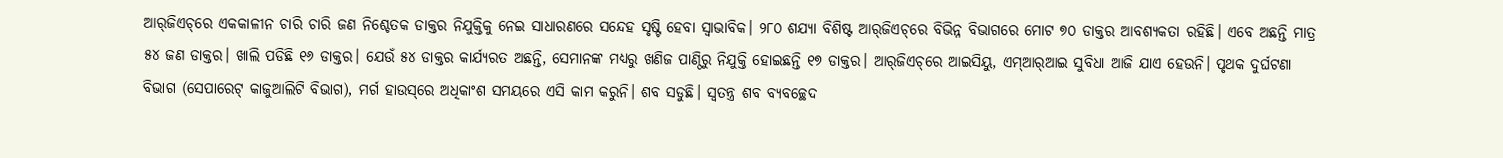ଆର୍‌ଜିଏଚ୍‌ରେ ଏକକାଳୀନ ଚାରି ଚାରି ଜଣ ନିଶ୍ଚେତକ ଡାକ୍ତର ନିଯୁକ୍ତିକୁ ନେଇ ସାଧାରଣରେ ସନ୍ଦେହ ସୃଷ୍ଟି ହେବା ସ୍ବାଭାବିକ। ୨୮୦ ଶଯ୍ୟା ବିଶିଷ୍ଟ ଆର୍‌ଜିଏଚ୍‌ରେ ବିଭିନ୍ନ ବିଭାଗରେ ମୋଟ ୭୦ ଡାକ୍ତର ଆବଶ୍ୟକତା ରହିଛି। ଏବେ ଅଛନ୍ତି ମାତ୍ର ୫୪ ଜଣ ଡାକ୍ତର। ଖାଲି ପଡିଛି ୧୬ ଡାକ୍ତର। ଯେଉଁ ୫୪ ଡାକ୍ତର କାର୍ଯ୍ୟରତ ଅଛନ୍ତି, ସେମାନଙ୍କ ମଧ୍ୟରୁ ଖଣିଜ ପାଣ୍ଠିରୁ ନିଯୁକ୍ତି ହୋଇଛନ୍ତି ୧୭ ଡାକ୍ତର। ଆର୍‌ଜିଏଚ୍‌ରେ ଆଇସିୟୁ, ଏମ୍‌ଆର୍‌ଆଇ ସୁବିଧା ଆଜି ଯାଏ ହେଉନି। ପୃଥକ ଦୁର୍ଘଟଣା ବିଭାଗ (ସେପାରେଟ୍‌ କାଜୁଆଲିଟି ବିଭାଗ), ମର୍ଗ ହାଉସ୍‌ରେ ଅଧିକାଂଶ ସମୟରେ ଏସି କାମ କରୁନି। ଶବ ସଡୁଛି। ସ୍ବତନ୍ତ୍ର ଶବ ବ୍ୟବଚ୍ଛେଦ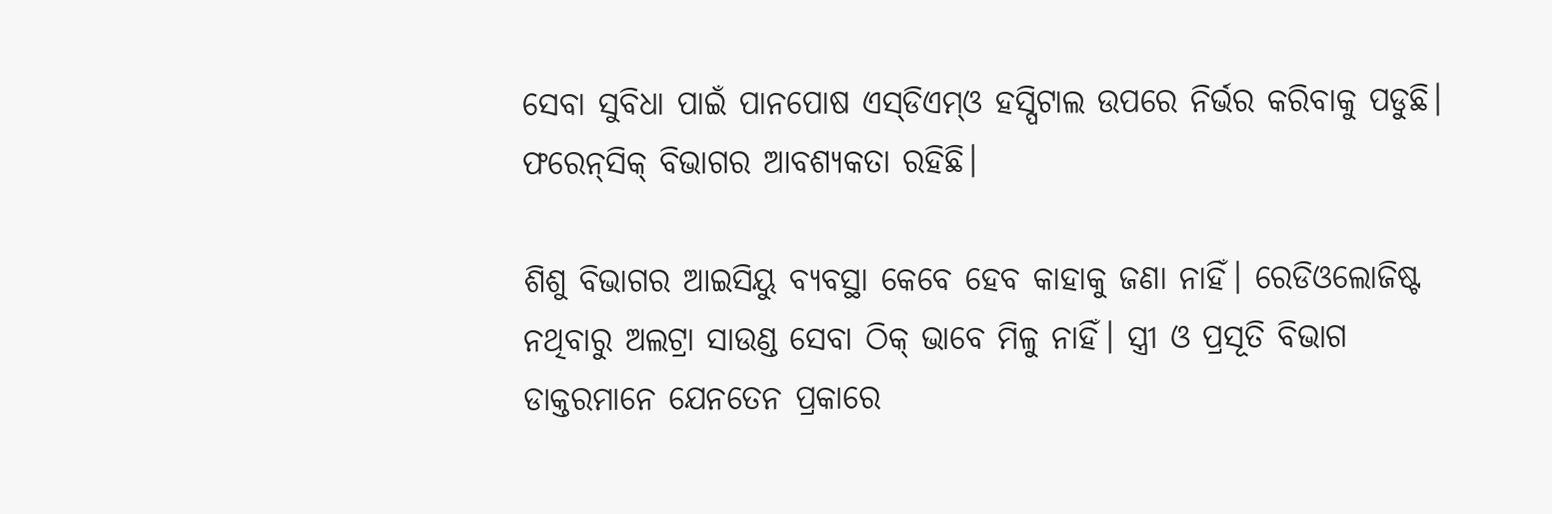ସେବା ସୁବିଧା ପାଇଁ ପାନପୋଷ ଏସ୍‌ଡିଏମ୍‌ଓ ହସ୍ପିଟାଲ ଉପରେ ନିର୍ଭର କରିବାକୁ ପଡୁଛି। ଫରେନ୍‌ସିକ୍‌ ବିଭାଗର ଆବଶ୍ୟକତା ରହିଛି।

ଶିଶୁ ବିଭାଗର ଆଇସିୟୁ ବ୍ୟବସ୍ଥା କେବେ ହେବ କାହାକୁ ଜଣା ନାହିଁ। ରେଡିଓଲୋଜିଷ୍ଟ ନଥିବାରୁ ଅଲଟ୍ରା ସାଉଣ୍ଡ ସେବା ଠିକ୍ ଭାବେ ମିଳୁ ନାହିଁ। ସ୍ତ୍ରୀ ଓ ପ୍ରସୂତି ବିଭାଗ ଡାକ୍ତରମାନେ ଯେନତେନ ପ୍ରକାରେ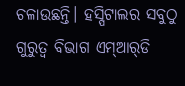ଚଳାଉଛନ୍ତି। ହସ୍ପିଟାଲର ସବୁଠୁ ଗୁରୁତ୍ବ ବିଭାଗ ଏମ୍‌ଆର୍‌ଡି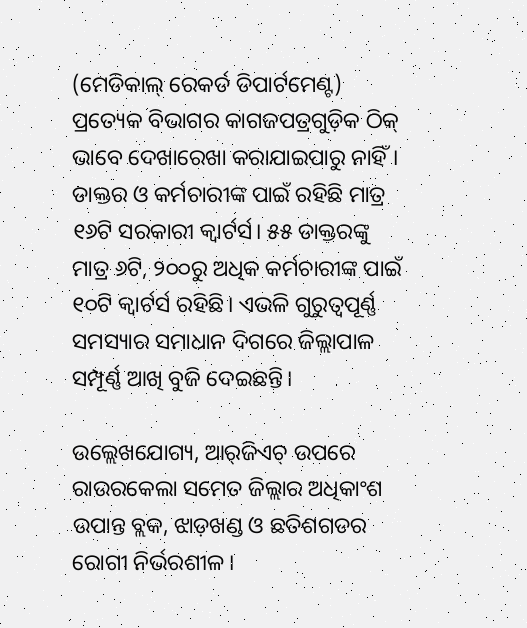(ମେଡିକାଲ୍‌ ରେକର୍ଡ ଡିପାର୍ଟମେଣ୍ଟ) ପ୍ରତ୍ୟେକ ବିଭାଗର କାଗଜପତ୍ରଗୁଡ଼ିକ ଠିକ୍‌ ଭାବେ ଦେଖାରେଖା କରାଯାଇପାରୁ ନାହିଁ। ଡାକ୍ତର ଓ କର୍ମଚାରୀଙ୍କ ପାଇଁ ରହିଛି ମାତ୍ର ୧୬ଟି ସରକାରୀ କ୍ବାର୍ଟର୍ସ। ୫୫ ଡାକ୍ତରଙ୍କୁ ମାତ୍ର ୬ଟି, ୨୦୦ରୁ ଅଧିକ କର୍ମଚାରୀଙ୍କ ପାଇଁ ୧୦ଟି କ୍ବାର୍ଟର୍ସ ରହିଛି। ଏଭଳି ଗୁରୁତ୍ବପୂର୍ଣ୍ଣ ସମସ୍ୟାର ସମାଧାନ ଦିଗରେ ଜିଲ୍ଲାପାଳ ସମ୍ପୂର୍ଣ୍ଣ ଆଖି ବୁଜି ଦେଇଛନ୍ତି।

ଉଲ୍ଲେଖଯୋଗ୍ୟ, ଆର୍‌ଜିଏଚ୍‌ ଉପରେ ରାଉରକେଲା ସମେତ ଜିଲ୍ଲାର ଅଧିକାଂଶ ଉପାନ୍ତ ବ୍ଲକ, ଝାଡ଼ଖଣ୍ଡ ଓ ଛତିଶଗଡର ରୋଗୀ ନିର୍ଭରଶୀଳ।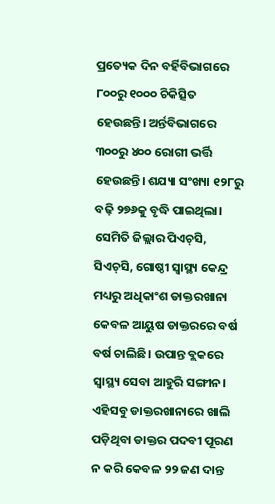ପ୍ରତ୍ୟେକ ଦିନ ବର୍ହିବିଭାଗରେ ୮୦୦ରୁ ୧୦୦୦ ଚିକିତ୍ସିତ ହେଉଛନ୍ତି। ଅର୍ନ୍ତବିଭାଗରେ ୩୦୦ରୁ ୪୦୦ ରୋଗୀ ଭର୍ତ୍ତି ହେଉଛନ୍ତି। ଶଯ୍ୟା ସଂଖ୍ୟା ୧୨୮ରୁ ବଢ଼ି ୨୭୬କୁ ବୃଦ୍ଧି ପାଇଥିଲା। ସେମିତି ଜିଲ୍ଲାର ପିଏଚ୍‌ସି, ସିଏଚ୍‌ସି, ଗୋଷ୍ଠୀ ସ୍ବାସ୍ଥ୍ୟ କେନ୍ଦ୍ର ମଧ୍ୟରୁ ଅଧିକାଂଶ ଡାକ୍ତରଖାନା କେବଳ ଆୟୁଷ ଡାକ୍ତରରେ ବର୍ଷ ବର୍ଷ ଚାଲିଛି। ଉପାନ୍ତ ବ୍ଲକରେ ସ୍ବାସ୍ଥ୍ୟ ସେବା ଆହୁରି ସଙ୍ଗୀନ। ଏହିସବୁ ଡାକ୍ତରଖାନାରେ ଖାଲି ପଡ଼ିଥିବା ଡାକ୍ତର ପଦବୀ ପୂରଣ ନ କରି କେବଳ ୨୨ ଜଣ ଦାନ୍ତ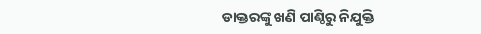ଡାକ୍ତରଙ୍କୁ ଖଣି ପାଣ୍ଠିରୁ ନିଯୁକ୍ତି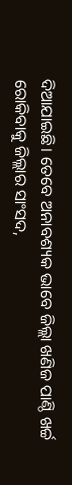ଦିଆଯାଇଛି। ତେବେ ଅନାବଶ୍ୟକ ଭାବେ ଜିଲ୍ଲା ଖଣିଜ ପାଣ୍ଠି ଖର୍ଚ୍ଚ ରୋକିବାକୁ ଜିଲ୍ଲାର ସାଂସଦ,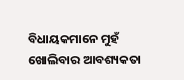ବିଧାୟକମାନେ ମୁହଁ ଖୋଲିବାର ଆବଶ୍ୟକତା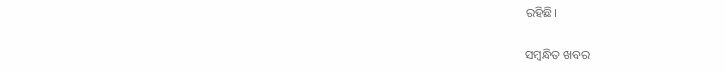ରହିଛି।

ସମ୍ବନ୍ଧିତ ଖବର